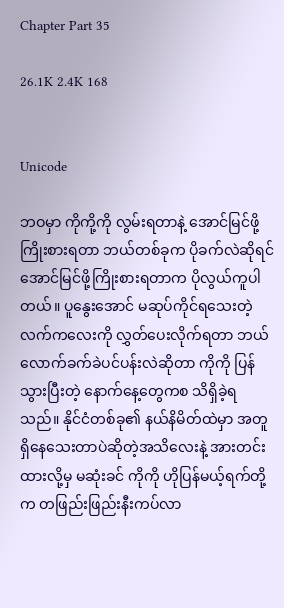Chapter Part 35

26.1K 2.4K 168


Unicode

ဘဝမှာ ကိုကို့ကို လွမ်းရတာနဲ့ အောင်မြင်ဖို့ကြိုးစားရတာ ဘယ်တစ်ခုက ပိုခက်လဲဆိုရင် အောင်မြင်ဖို့ကြိုးစားရတာက ပိုလွယ်ကူပါတယ်။ ပူနွေးအောင် မဆုပ်ကိုင်ရသေးတဲ့ လက်ကလေးကို လွှတ်ပေးလိုက်ရတာ ဘယ်လောက်ခက်ခဲပင်ပန်းလဲဆိုတာ ကိုကို ပြန်သွားပြီးတဲ့ နောက်နေ့တွေကစ သိရှိခဲ့ရသည်။ နိုင်ငံတစ်ခု၏ နယ်နိမိတ်ထဲမှာ အတူရှိနေသေးတာပဲဆိုတဲ့အသိလေးနဲ့ အားတင်းထားလို့မှ မဆုံးခင် ကိုကို ဟိုပြန်မယ့်ရက်တို့က တဖြည်းဖြည်းနီးကပ်လာ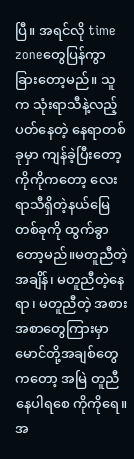ပြီ။ အရင်လို time zoneတွေပြန်ကွာခြားတော့မည်။ သူက သုံးရာသီနဲ့လည့်ပတ်နေတဲ့ နေရာတစ်ခုမှာ ကျန်ခဲ့ပြီးတော့ ကိုကိုကတော့ လေးရာသီရှိတဲ့နယ်မြေတစ်ခုကို ထွက်ခွာတော့မည်။မတူညီတဲ့အချိန်၊ မတူညီတဲ့နေရာ၊ မတူညီတဲ့ အစားအစာတွေကြားမှာ မောင်တို့အချစ်တွေကတော့ အမြဲ တူညီနေပါရစေ ကိုကိုရေ။  အ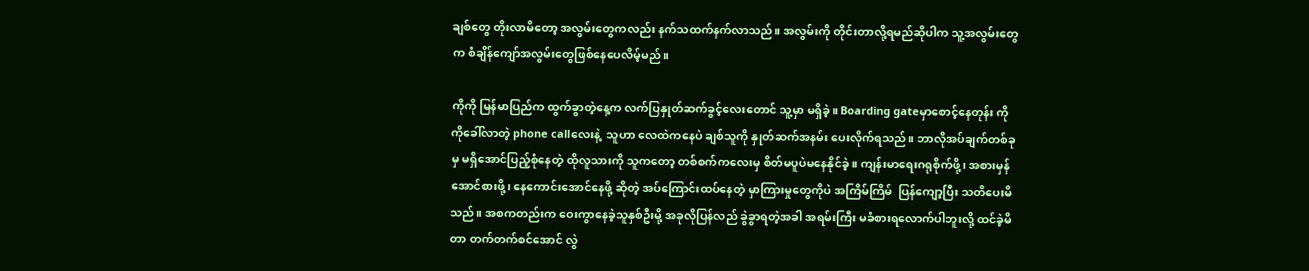ချစ်တွေ တိုးလာမိတော့ အလွမ်းတွေကလည်း နက်သထက်နက်လာသည်။ အလွမ်းကို တိုင်းတာလို့ရမည်ဆိုပါက သူ့အလွမ်းတွေက စံချိန်ကျော်အလွမ်းတွေဖြစ်နေပေလိမ့်မည်။

ကိုကို မြန်မာပြည်က ထွက်ခွာတဲ့နေ့က လက်ပြနှုတ်ဆက်ခွင့်လေးတောင် သူ့မှာ မရှိခဲ့။ Boarding gateမှာစောင့်နေတုန်း ကိုကိုခေါ်လာတဲ့ phone callလေးနဲ့  သူဟာ လေထဲကနေပဲ ချစ်သူကို နှုတ်ဆက်အနမ်း ပေးလိုက်ရသည်။ ဘာလိုအပ်ချက်တစ်ခုမှ မရှိအောင်ပြည့်စုံနေတဲ့ ထိုလူသားကို သူကတော့ တစ်စက်ကလေးမှ စိတ်မပူပဲမနေနိုင်ခဲ့။ ကျန်းမာရေးဂရုစိုက်ဖို့၊ အစားမှန်အောင်စားဖို့၊ နေကောင်းအောင်နေဖို့ ဆိုတဲ့ အပ်ကြောင်းထပ်နေတဲ့ မှာကြားမှုတွေကိုပဲ အကြိမ်ကြိမ်  ပြန်ကျော့ပြီး သတိပေးမိသည်။ အစကတည်းက ဝေးကွာနေခဲ့သူနှစ်ဦးမို့ အခုလိုပြန်လည် ခွဲခွာရတဲ့အခါ အရမ်းကြီး မခံစားရလောက်ပါဘူးလို့ ထင်ခဲ့မိတာ တက်တက်စင်အောင် လွဲ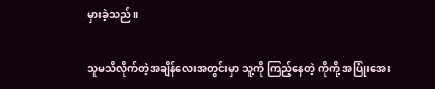မှားခဲ့သည်။

သူမသိလိုက်တဲ့အချိန်လေးအတွင်းမှာ သူ့ကို ကြည့်နေတဲ့ ကိုကို့ အပြုံးအေး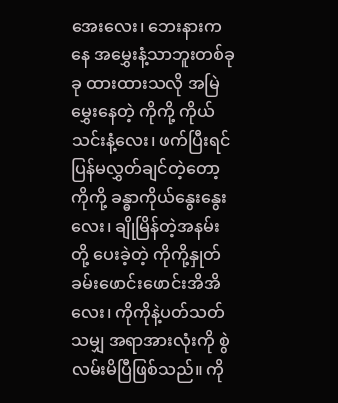အေးလေး၊ ဘေးနားကနေ အမွှေးနံ့သာဘူးတစ်ခုခု ထားထားသလို အမြဲမွှေးနေတဲ့ ကိုကို့ ကိုယ်သင်းနံ့လေး၊ ဖက်ပြီးရင် ပြန်မလွှတ်ချင်တဲ့တော့ ကိုကို့ ခန္ဓာကိုယ်နွေးနွေးလေး၊ ချိုမြိန်တဲ့အနမ်းတို့ ပေးခဲ့တဲ့ ကိုကို့နှုတ်ခမ်းဖောင်းဖောင်းအိအိလေး၊ ကိုကိုနဲ့ပတ်သတ်သမျှ အရာအားလုံးကို စွဲလမ်းမိပြီဖြစ်သည်။ ကို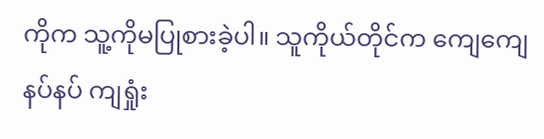ကိုက သူ့ကိုမပြုစားခဲ့ပါ။ သူကိုယ်တိုင်က ကျေကျေနပ်နပ် ကျရှုံး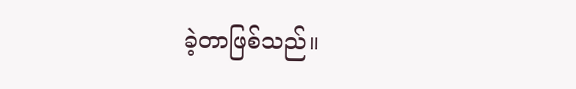ခဲ့တာဖြစ်သည်။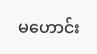မဟောင်း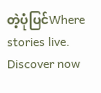တဲ့ပုံပြင်Where stories live. Discover now